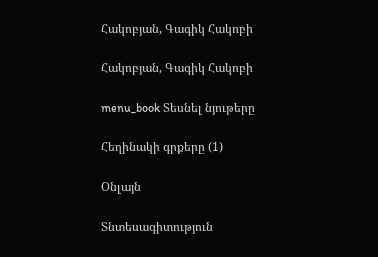Հակոբյան, Գագիկ Հակոբի

Հակոբյան, Գագիկ Հակոբի

menu_book Տեսնել նյութերը

Հեղինակի գրքերը (1)

Օնլայն

Տնտեսագիտություն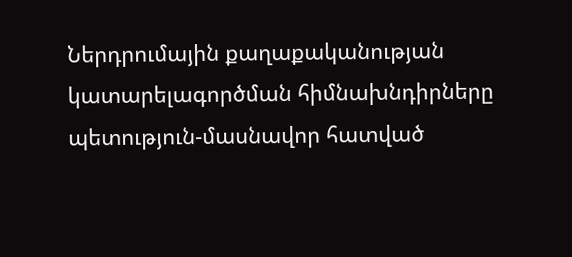Ներդրումային քաղաքականության կատարելագործման հիմնախնդիրները պետություն-մասնավոր հատված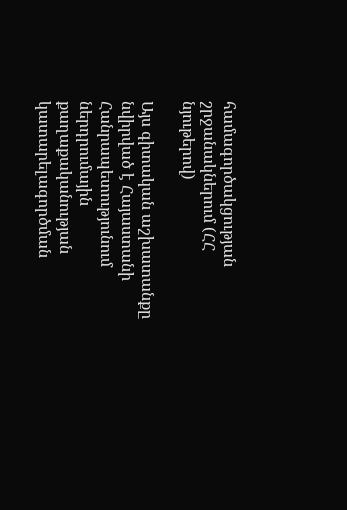համագործակցության շրջանակներում (ՀՀ նյութերով)

Այս գիտական աշխատանքը նվիրված է Հայաստանի Հանրապետությունում ներդրումային քաղաքականության կատարելագործման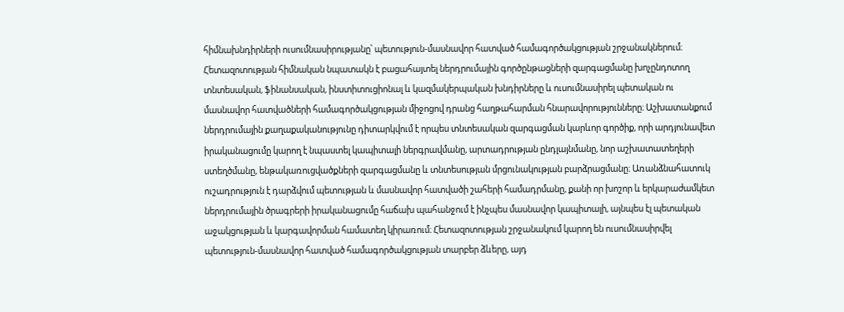հիմնախնդիրների ուսումնասիրությանը՝ պետություն-մասնավոր հատված համագործակցության շրջանակներում։ Հետազոտության հիմնական նպատակն է բացահայտել ներդրումային գործընթացների զարգացմանը խոչընդոտող տնտեսական, ֆինանսական, ինստիտուցիոնալ և կազմակերպական խնդիրները և ուսումնասիրել պետական ու մասնավոր հատվածների համագործակցության միջոցով դրանց հաղթահարման հնարավորությունները։ Աշխատանքում ներդրումային քաղաքականությունը դիտարկվում է որպես տնտեսական զարգացման կարևոր գործիք, որի արդյունավետ իրականացումը կարող է նպաստել կապիտալի ներգրավմանը, արտադրության ընդլայնմանը, նոր աշխատատեղերի ստեղծմանը, ենթակառուցվածքների զարգացմանը և տնտեսության մրցունակության բարձրացմանը։ Առանձնահատուկ ուշադրություն է դարձվում պետության և մասնավոր հատվածի շահերի համադրմանը, քանի որ խոշոր և երկարաժամկետ ներդրումային ծրագրերի իրականացումը հաճախ պահանջում է ինչպես մասնավոր կապիտալի, այնպես էլ պետական աջակցության և կարգավորման համատեղ կիրառում։ Հետազոտության շրջանակում կարող են ուսումնասիրվել պետություն-մասնավոր հատված համագործակցության տարբեր ձևերը, այդ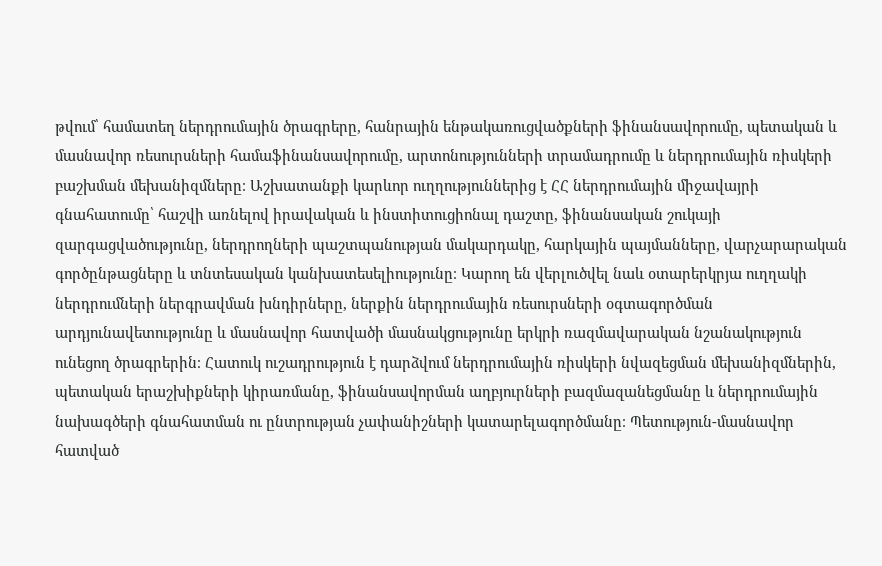թվում՝ համատեղ ներդրումային ծրագրերը, հանրային ենթակառուցվածքների ֆինանսավորումը, պետական և մասնավոր ռեսուրսների համաֆինանսավորումը, արտոնությունների տրամադրումը և ներդրումային ռիսկերի բաշխման մեխանիզմները։ Աշխատանքի կարևոր ուղղություններից է ՀՀ ներդրումային միջավայրի գնահատումը՝ հաշվի առնելով իրավական և ինստիտուցիոնալ դաշտը, ֆինանսական շուկայի զարգացվածությունը, ներդրողների պաշտպանության մակարդակը, հարկային պայմանները, վարչարարական գործընթացները և տնտեսական կանխատեսելիությունը։ Կարող են վերլուծվել նաև օտարերկրյա ուղղակի ներդրումների ներգրավման խնդիրները, ներքին ներդրումային ռեսուրսների օգտագործման արդյունավետությունը և մասնավոր հատվածի մասնակցությունը երկրի ռազմավարական նշանակություն ունեցող ծրագրերին։ Հատուկ ուշադրություն է դարձվում ներդրումային ռիսկերի նվազեցման մեխանիզմներին, պետական երաշխիքների կիրառմանը, ֆինանսավորման աղբյուրների բազմազանեցմանը և ներդրումային նախագծերի գնահատման ու ընտրության չափանիշների կատարելագործմանը։ Պետություն-մասնավոր հատված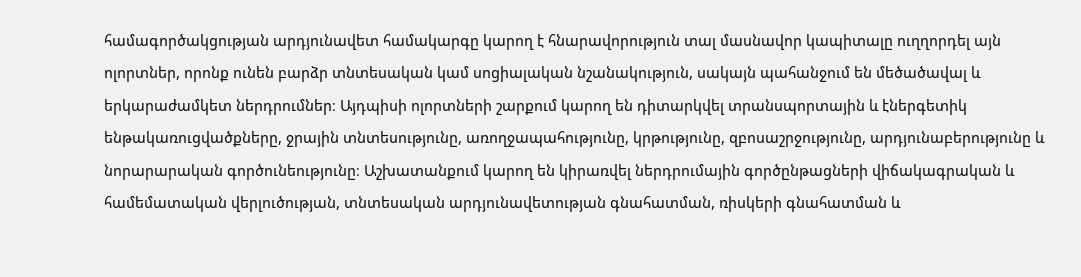համագործակցության արդյունավետ համակարգը կարող է հնարավորություն տալ մասնավոր կապիտալը ուղղորդել այն ոլորտներ, որոնք ունեն բարձր տնտեսական կամ սոցիալական նշանակություն, սակայն պահանջում են մեծածավալ և երկարաժամկետ ներդրումներ։ Այդպիսի ոլորտների շարքում կարող են դիտարկվել տրանսպորտային և էներգետիկ ենթակառուցվածքները, ջրային տնտեսությունը, առողջապահությունը, կրթությունը, զբոսաշրջությունը, արդյունաբերությունը և նորարարական գործունեությունը։ Աշխատանքում կարող են կիրառվել ներդրումային գործընթացների վիճակագրական և համեմատական վերլուծության, տնտեսական արդյունավետության գնահատման, ռիսկերի գնահատման և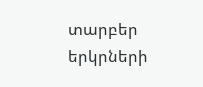տարբեր երկրների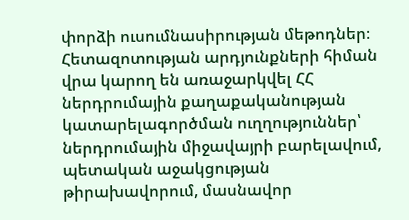փորձի ուսումնասիրության մեթոդներ։ Հետազոտության արդյունքների հիման վրա կարող են առաջարկվել ՀՀ ներդրումային քաղաքականության կատարելագործման ուղղություններ՝ ներդրումային միջավայրի բարելավում, պետական աջակցության թիրախավորում, մասնավոր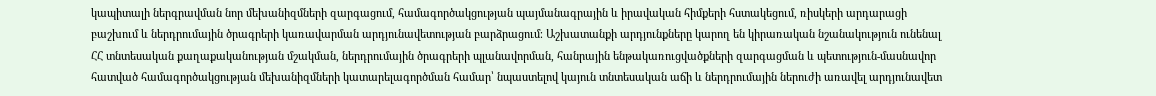կապիտալի ներգրավման նոր մեխանիզմների զարգացում, համագործակցության պայմանագրային և իրավական հիմքերի հստակեցում, ռիսկերի արդարացի բաշխում և ներդրումային ծրագրերի կառավարման արդյունավետության բարձրացում։ Աշխատանքի արդյունքները կարող են կիրառական նշանակություն ունենալ ՀՀ տնտեսական քաղաքականության մշակման, ներդրումային ծրագրերի պլանավորման, հանրային ենթակառուցվածքների զարգացման և պետություն-մասնավոր հատված համագործակցության մեխանիզմների կատարելագործման համար՝ նպաստելով կայուն տնտեսական աճի և ներդրումային ներուժի առավել արդյունավետ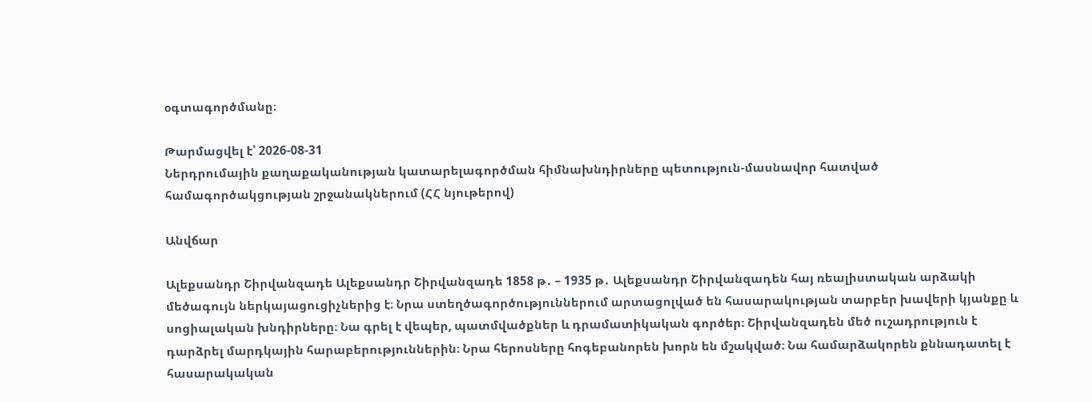օգտագործմանը։

Թարմացվել է՝ 2026-08-31
Ներդրումային քաղաքականության կատարելագործման հիմնախնդիրները պետություն-մասնավոր հատված համագործակցության շրջանակներում (ՀՀ նյութերով)

Անվճար

Ալեքսանդր Շիրվանզադե Ալեքսանդր Շիրվանզադե 1858 թ․ – 1935 թ․ Ալեքսանդր Շիրվանզադեն հայ ռեալիստական արձակի մեծագույն ներկայացուցիչներից է։ Նրա ստեղծագործություններում արտացոլված են հասարակության տարբեր խավերի կյանքը և սոցիալական խնդիրները։ Նա գրել է վեպեր, պատմվածքներ և դրամատիկական գործեր։ Շիրվանզադեն մեծ ուշադրություն է դարձրել մարդկային հարաբերություններին։ Նրա հերոսները հոգեբանորեն խորն են մշակված։ Նա համարձակորեն քննադատել է հասարակական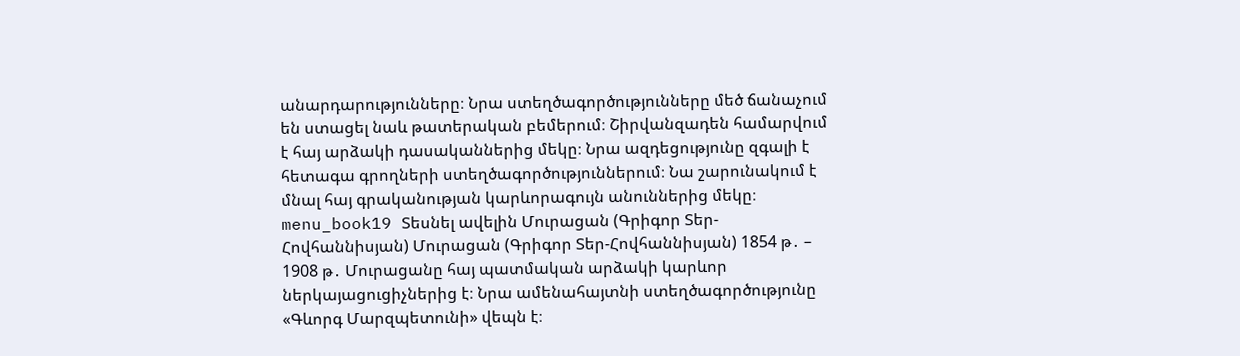անարդարությունները։ Նրա ստեղծագործությունները մեծ ճանաչում են ստացել նաև թատերական բեմերում։ Շիրվանզադեն համարվում է հայ արձակի դասականներից մեկը։ Նրա ազդեցությունը զգալի է հետագա գրողների ստեղծագործություններում։ Նա շարունակում է մնալ հայ գրականության կարևորագույն անուններից մեկը։ menu_book19 Տեսնել ավելին Մուրացան (Գրիգոր Տեր-Հովհաննիսյան) Մուրացան (Գրիգոր Տեր-Հովհաննիսյան) 1854 թ․ – 1908 թ․ Մուրացանը հայ պատմական արձակի կարևոր ներկայացուցիչներից է։ Նրա ամենահայտնի ստեղծագործությունը «Գևորգ Մարզպետունի» վեպն է։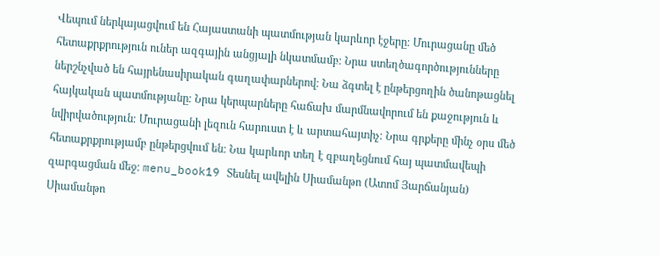Վեպում ներկայացվում են Հայաստանի պատմության կարևոր էջերը։ Մուրացանը մեծ հետաքրքրություն ուներ ազգային անցյալի նկատմամբ։ Նրա ստեղծագործությունները ներշնչված են հայրենասիրական գաղափարներով։ Նա ձգտել է ընթերցողին ծանոթացնել հայկական պատմությանը։ Նրա կերպարները հաճախ մարմնավորում են քաջություն և նվիրվածություն։ Մուրացանի լեզուն հարուստ է և արտահայտիչ։ Նրա գրքերը մինչ օրս մեծ հետաքրքրությամբ ընթերցվում են։ Նա կարևոր տեղ է զբաղեցնում հայ պատմավեպի զարգացման մեջ։ menu_book19 Տեսնել ավելին Սիամանթո (Ատոմ Յարճանյան) Սիամանթո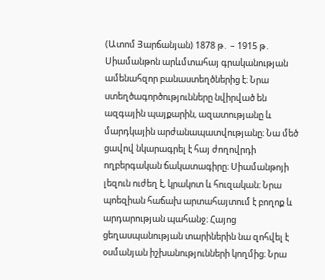(Ատոմ Յարճանյան) 1878 թ․ – 1915 թ․ Սիամանթոն արևմտահայ գրականության ամենահզոր բանաստեղծներից է։ Նրա ստեղծագործությունները նվիրված են ազգային պայքարին, ազատությանը և մարդկային արժանապատվությանը։ Նա մեծ ցավով նկարագրել է հայ ժողովրդի ողբերգական ճակատագիրը։ Սիամանթոյի լեզուն ուժեղ է, կրակոտ և հուզական։ Նրա պոեզիան հաճախ արտահայտում է բողոք և արդարության պահանջ։ Հայոց ցեղասպանության տարիներին նա զոհվել է օսմանյան իշխանությունների կողմից։ Նրա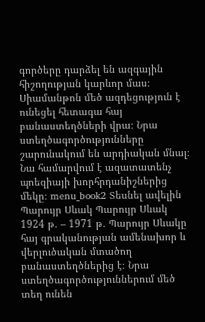գործերը դարձել են ազգային հիշողության կարևոր մաս։ Սիամանթոն մեծ ազդեցություն է ունեցել հետագա հայ բանաստեղծների վրա։ Նրա ստեղծագործությունները շարունակում են արդիական մնալ։ Նա համարվում է ազատատենչ պոեզիայի խորհրդանիշներից մեկը։ menu_book2 Տեսնել ավելին Պարույր Սևակ Պարույր Սևակ 1924 թ․ – 1971 թ․ Պարույր Սևակը հայ գրականության ամենախոր և վերլուծական մտածող բանաստեղծներից է։ Նրա ստեղծագործություններում մեծ տեղ ունեն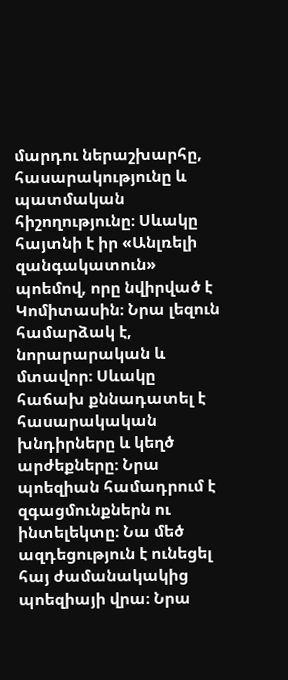մարդու ներաշխարհը, հասարակությունը և պատմական հիշողությունը։ Սևակը հայտնի է իր «Անլռելի զանգակատուն» պոեմով, որը նվիրված է Կոմիտասին։ Նրա լեզուն համարձակ է, նորարարական և մտավոր։ Սևակը հաճախ քննադատել է հասարակական խնդիրները և կեղծ արժեքները։ Նրա պոեզիան համադրում է զգացմունքներն ու ինտելեկտը։ Նա մեծ ազդեցություն է ունեցել հայ ժամանակակից պոեզիայի վրա։ Նրա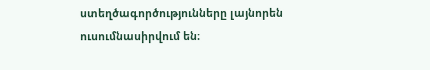ստեղծագործությունները լայնորեն ուսումնասիրվում են։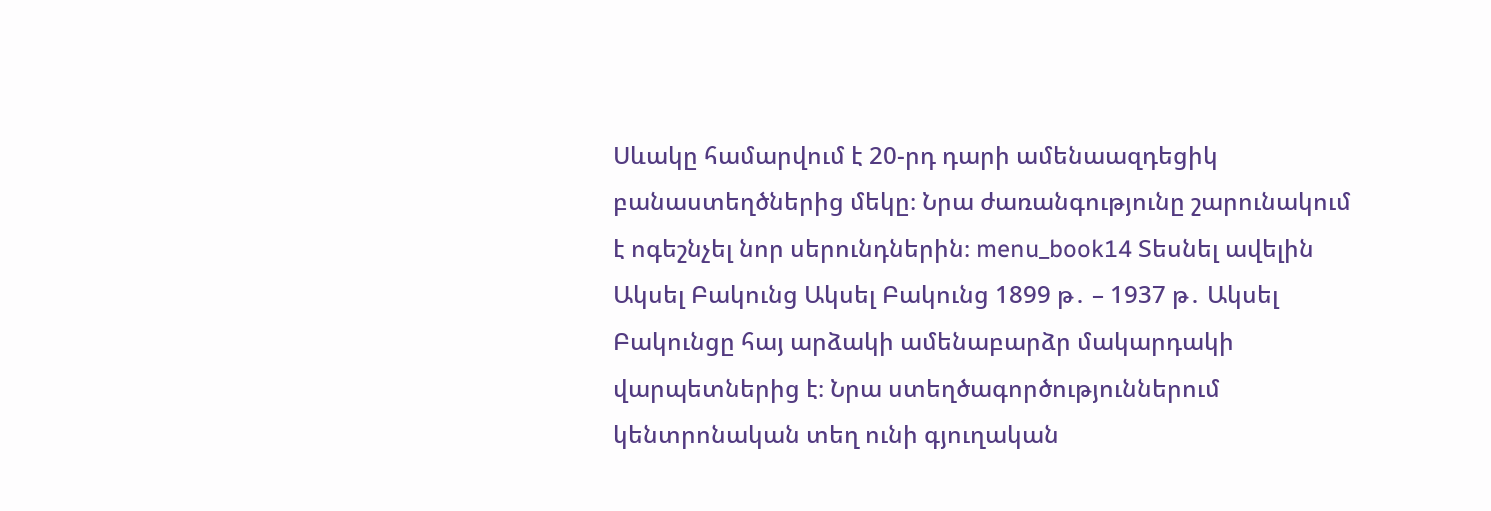Սևակը համարվում է 20-րդ դարի ամենաազդեցիկ բանաստեղծներից մեկը։ Նրա ժառանգությունը շարունակում է ոգեշնչել նոր սերունդներին։ menu_book14 Տեսնել ավելին Ակսել Բակունց Ակսել Բակունց 1899 թ․ – 1937 թ․ Ակսել Բակունցը հայ արձակի ամենաբարձր մակարդակի վարպետներից է։ Նրա ստեղծագործություններում կենտրոնական տեղ ունի գյուղական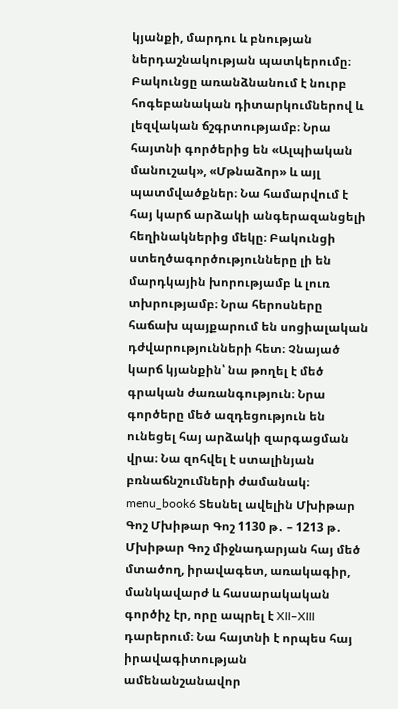կյանքի, մարդու և բնության ներդաշնակության պատկերումը։ Բակունցը առանձնանում է նուրբ հոգեբանական դիտարկումներով և լեզվական ճշգրտությամբ։ Նրա հայտնի գործերից են «Ալպիական մանուշակ», «Մթնաձոր» և այլ պատմվածքներ։ Նա համարվում է հայ կարճ արձակի անգերազանցելի հեղինակներից մեկը։ Բակունցի ստեղծագործությունները լի են մարդկային խորությամբ և լուռ տխրությամբ։ Նրա հերոսները հաճախ պայքարում են սոցիալական դժվարությունների հետ։ Չնայած կարճ կյանքին՝ նա թողել է մեծ գրական ժառանգություն։ Նրա գործերը մեծ ազդեցություն են ունեցել հայ արձակի զարգացման վրա։ Նա զոհվել է ստալինյան բռնաճնշումների ժամանակ։ menu_book6 Տեսնել ավելին Մխիթար Գոշ Մխիթար Գոշ 1130 թ․ – 1213 թ․ Մխիթար Գոշ միջնադարյան հայ մեծ մտածող, իրավագետ, առակագիր, մանկավարժ և հասարակական գործիչ էր, որը ապրել է XII–XIII դարերում։ Նա հայտնի է որպես հայ իրավագիտության ամենանշանավոր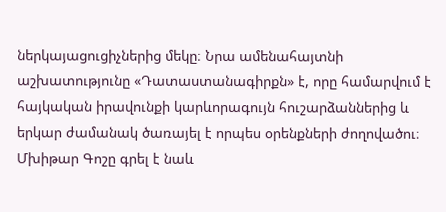ներկայացուցիչներից մեկը։ Նրա ամենահայտնի աշխատությունը «Դատաստանագիրքն» է, որը համարվում է հայկական իրավունքի կարևորագույն հուշարձաններից և երկար ժամանակ ծառայել է որպես օրենքների ժողովածու։ Մխիթար Գոշը գրել է նաև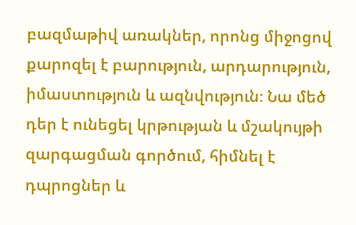բազմաթիվ առակներ, որոնց միջոցով քարոզել է բարություն, արդարություն, իմաստություն և ազնվություն։ Նա մեծ դեր է ունեցել կրթության և մշակույթի զարգացման գործում, հիմնել է դպրոցներ և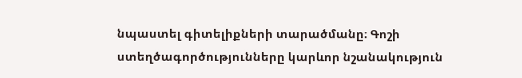նպաստել գիտելիքների տարածմանը։ Գոշի ստեղծագործությունները կարևոր նշանակություն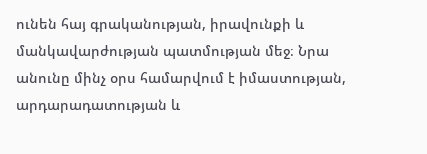ունեն հայ գրականության, իրավունքի և մանկավարժության պատմության մեջ։ Նրա անունը մինչ օրս համարվում է իմաստության, արդարադատության և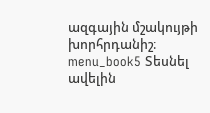ազգային մշակույթի խորհրդանիշ։ menu_book5 Տեսնել ավելին